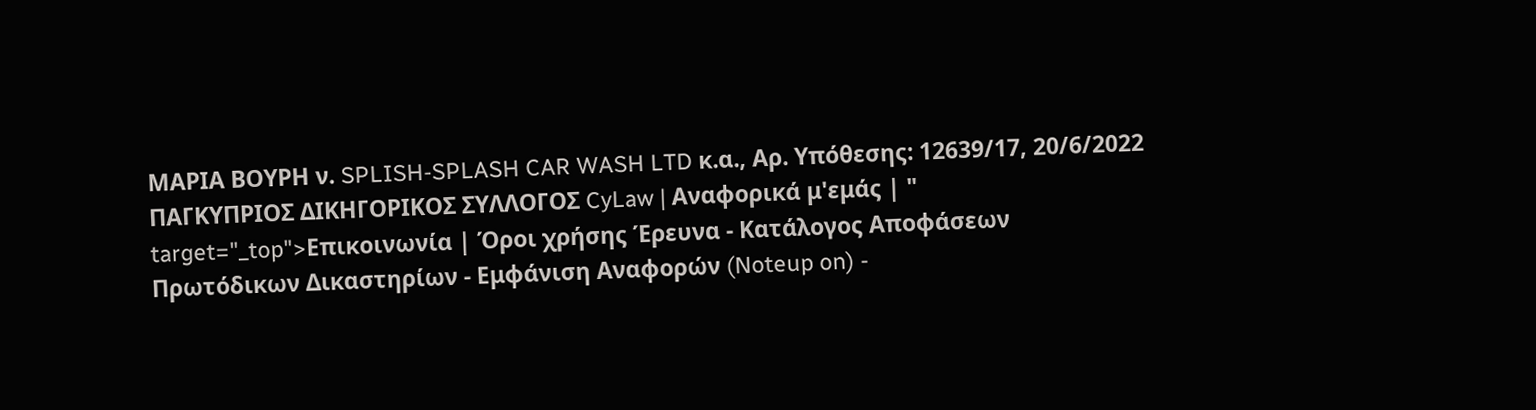ΜΑΡΙΑ ΒΟΥΡΗ ν. SPLISH-SPLASH CAR WASH LTD κ.α., Αρ. Υπόθεσης: 12639/17, 20/6/2022 ΠΑΓΚΥΠΡΙΟΣ ΔΙΚΗΓΟΡΙΚΟΣ ΣΥΛΛΟΓΟΣ CyLaw | Αναφορικά μ'εμάς | " target="_top">Επικοινωνία | Όροι χρήσης Έρευνα - Κατάλογος Αποφάσεων Πρωτόδικων Δικαστηρίων - Εμφάνιση Αναφορών (Noteup on) -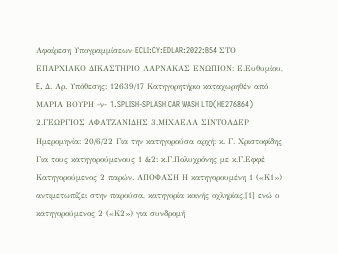Αφαίρεση Υπογραμμίσεων ECLI:CY:EDLAR:2022:B54 ΣΤΟ ΕΠΑΡΧΙΑΚΟ ΔΙΚΑΣΤΗΡΙΟ ΛΑΡΝΑΚΑΣ ΕΝΩΠΙΟΝ: Ε.Ευθυμίου, E. Δ. Αρ. Υπόθεσης: 12639/17 Κατηγορητήριο καταχωρηθέν από ΜΑΡΙΑ ΒΟΥΡΗ -ν- 1.SPLISH-SPLASH CAR WASH LTD(HE276864) 2.ΓΕΩΡΓΙΟΣ ΑΦΑΤΖΑΝΙΔΗΣ 3.ΜΙΧΑΕΛΑ ΣΙΝΤΟΑΔΕΡ Ημερομηνία: 20/6/22 Για την κατηγορούσα αρχή: κ. Γ. Χριστοφίδης Για τους κατηγορούμενους 1 &2: κ.Γ.Πολυχρόνης με κ.Γ.Εφφέ Κατηγορούμενος 2 παρών. ΑΠΟΦΑΣΗ Η κατηγορουμένη 1 («Κ1») αντιμετωπίζει στην παρούσα, κατηγορία κοινής οχληρίας,[1] ενώ ο κατηγορούμενος 2 («Κ2») για συνδρομή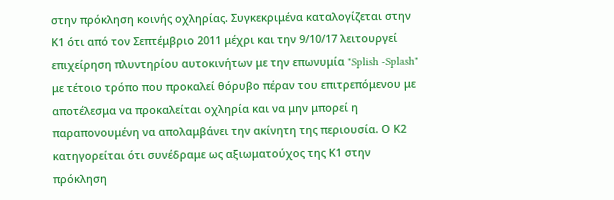στην πρόκληση κοινής οχληρίας. Συγκεκριμένα καταλογίζεται στην Κ1 ότι από τον Σεπτέμβριο 2011 μέχρι και την 9/10/17 λειτουργεί επιχείρηση πλυντηρίου αυτοκινήτων με την επωνυμία "Splish -Splash" με τέτοιο τρόπο που προκαλεί θόρυβο πέραν του επιτρεπόμενου με αποτέλεσμα να προκαλείται οχληρία και να μην μπορεί η παραπονουμένη να απολαμβάνει την ακίνητη της περιουσία. Ο Κ2 κατηγορείται ότι συνέδραμε ως αξιωματούχος της Κ1 στην πρόκληση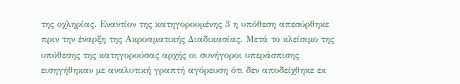της οχληρίας. Εναντίον της κατηγορουμένης 3 η υπόθεση απεσύρθηκε πριν την έναρξη της Ακροαματικής Διαδικασίας. Μετά το κλείσιμο της υπόθεσης της κατηγορούσας αρχής οι συνήγοροι υπεράσπισης εισηγήθηκαν με αναλυτική γραπτή αγόρευση ότι δεν αποδείχθηκε εκ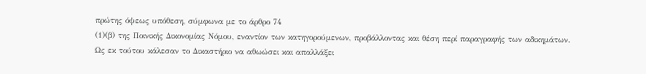πρώτης όψεως υπόθεση, σύμφωνα με το άρθρο 74
(1)(β) της Ποινικής Δικονομίας Νόμου, εναντίον των κατηγορούμενων, προβάλλοντας και θέση περί παραγραφής των αδικημάτων. Ως εκ τούτου κάλεσαν το Δικαστήριο να αθωώσει και απαλλάξει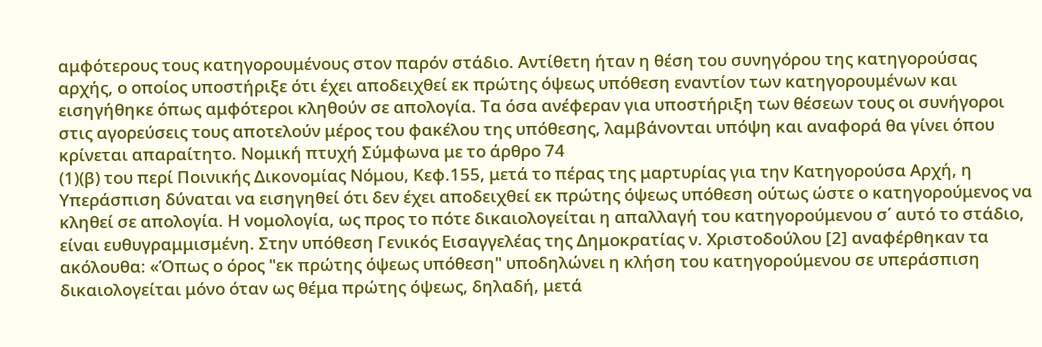αμφότερους τους κατηγορουμένους στον παρόν στάδιο. Αντίθετη ήταν η θέση του συνηγόρου της κατηγορούσας αρχής, ο οποίος υποστήριξε ότι έχει αποδειχθεί εκ πρώτης όψεως υπόθεση εναντίον των κατηγορουμένων και εισηγήθηκε όπως αμφότεροι κληθούν σε απολογία. Τα όσα ανέφεραν για υποστήριξη των θέσεων τους οι συνήγοροι στις αγορεύσεις τους αποτελούν μέρος του φακέλου της υπόθεσης, λαμβάνονται υπόψη και αναφορά θα γίνει όπου κρίνεται απαραίτητο. Νομική πτυχή Σύμφωνα με το άρθρο 74
(1)(β) του περί Ποινικής Δικονομίας Νόμου, Κεφ.155, μετά το πέρας της μαρτυρίας για την Κατηγορούσα Αρχή, η Υπεράσπιση δύναται να εισηγηθεί ότι δεν έχει αποδειχθεί εκ πρώτης όψεως υπόθεση ούτως ώστε ο κατηγορούμενος να κληθεί σε απολογία. Η νομολογία, ως προς το πότε δικαιολογείται η απαλλαγή του κατηγορούμενου σ΄ αυτό το στάδιο, είναι ευθυγραμμισμένη. Στην υπόθεση Γενικός Εισαγγελέας της Δημοκρατίας ν. Χριστοδούλου [2] αναφέρθηκαν τα ακόλουθα: «Όπως ο όρος "εκ πρώτης όψεως υπόθεση" υποδηλώνει η κλήση του κατηγορούμενου σε υπεράσπιση δικαιολογείται μόνο όταν ως θέμα πρώτης όψεως, δηλαδή, μετά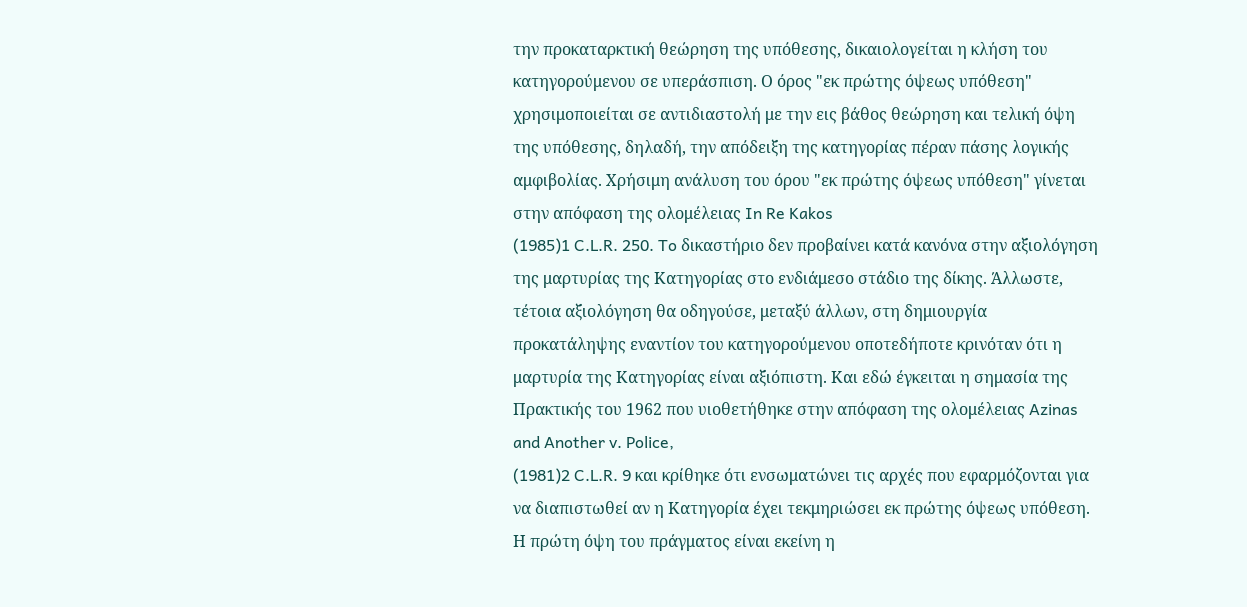την προκαταρκτική θεώρηση της υπόθεσης, δικαιολογείται η κλήση του κατηγορούμενου σε υπεράσπιση. Ο όρος "εκ πρώτης όψεως υπόθεση" χρησιμοποιείται σε αντιδιαστολή με την εις βάθος θεώρηση και τελική όψη της υπόθεσης, δηλαδή, την απόδειξη της κατηγορίας πέραν πάσης λογικής αμφιβολίας. Χρήσιμη ανάλυση του όρου "εκ πρώτης όψεως υπόθεση" γίνεται στην απόφαση της ολομέλειας In Re Kakos
(1985)1 C.L.R. 250. To δικαστήριο δεν προβαίνει κατά κανόνα στην αξιολόγηση της μαρτυρίας της Κατηγορίας στο ενδιάμεσο στάδιο της δίκης. Άλλωστε, τέτοια αξιολόγηση θα οδηγούσε, μεταξύ άλλων, στη δημιουργία προκατάληψης εναντίον του κατηγορούμενου οποτεδήποτε κρινόταν ότι η μαρτυρία της Κατηγορίας είναι αξιόπιστη. Και εδώ έγκειται η σημασία της Πρακτικής του 1962 που υιοθετήθηκε στην απόφαση της ολομέλειας Azinas and Another v. Police,
(1981)2 C.L.R. 9 και κρίθηκε ότι ενσωματώνει τις αρχές που εφαρμόζονται για να διαπιστωθεί αν η Κατηγορία έχει τεκμηριώσει εκ πρώτης όψεως υπόθεση. Η πρώτη όψη του πράγματος είναι εκείνη η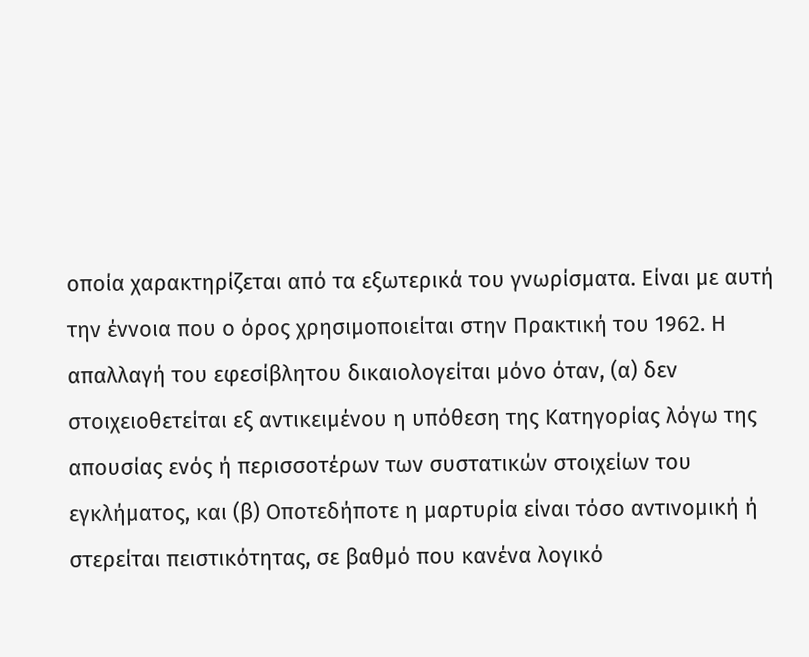οποία χαρακτηρίζεται από τα εξωτερικά του γνωρίσματα. Είναι με αυτή την έννοια που ο όρος χρησιμοποιείται στην Πρακτική του 1962. Η απαλλαγή του εφεσίβλητου δικαιολογείται μόνο όταν, (α) δεν στοιχειοθετείται εξ αντικειμένου η υπόθεση της Κατηγορίας λόγω της απουσίας ενός ή περισσοτέρων των συστατικών στοιχείων του εγκλήματος, και (β) Οποτεδήποτε η μαρτυρία είναι τόσο αντινομική ή στερείται πειστικότητας, σε βαθμό που κανένα λογικό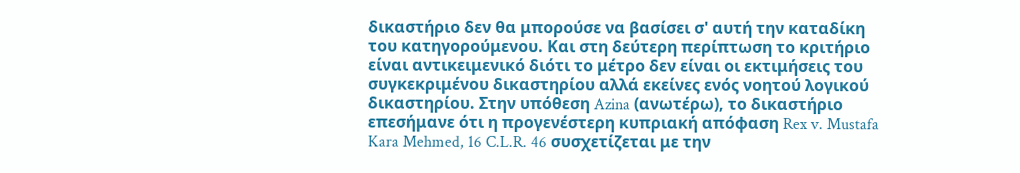δικαστήριο δεν θα μπορούσε να βασίσει σ' αυτή την καταδίκη του κατηγορούμενου. Και στη δεύτερη περίπτωση το κριτήριο είναι αντικειμενικό διότι το μέτρο δεν είναι οι εκτιμήσεις του συγκεκριμένου δικαστηρίου αλλά εκείνες ενός νοητού λογικού δικαστηρίου. Στην υπόθεση Azina (ανωτέρω), το δικαστήριο επεσήμανε ότι η προγενέστερη κυπριακή απόφαση Rex v. Mustafa Kara Mehmed, 16 C.L.R. 46 συσχετίζεται με την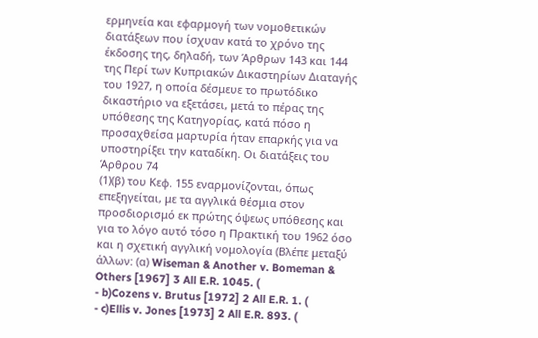ερμηνεία και εφαρμογή των νομοθετικών διατάξεων που ίσχυαν κατά το χρόνο της έκδοσης της, δηλαδή, των Άρθρων 143 και 144 της Περί των Κυπριακών Δικαστηρίων Διαταγής του 1927, η οποία δέσμευε το πρωτόδικο δικαστήριο να εξετάσει, μετά το πέρας της υπόθεσης της Κατηγορίας, κατά πόσο η προσαχθείσα μαρτυρία ήταν επαρκής για να υποστηρίξει την καταδίκη. Οι διατάξεις του Άρθρου 74
(1)(β) του Κεφ. 155 εναρμονίζονται, όπως επεξηγείται, με τα αγγλικά θέσμια στον προσδιορισμό εκ πρώτης όψεως υπόθεσης και για το λόγο αυτό τόσο η Πρακτική του 1962 όσο και η σχετική αγγλική νομολογία (Βλέπε μεταξύ άλλων: (α) Wiseman & Another v. Bomeman & Others [1967] 3 All E.R. 1045. (
- b)Cozens v. Brutus [1972] 2 All E.R. 1. (
- c)Ellis v. Jones [1973] 2 All E.R. 893. (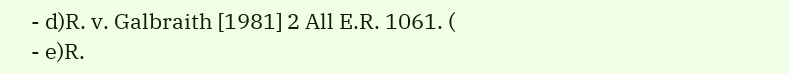- d)R. v. Galbraith [1981] 2 All E.R. 1061. (
- e)R.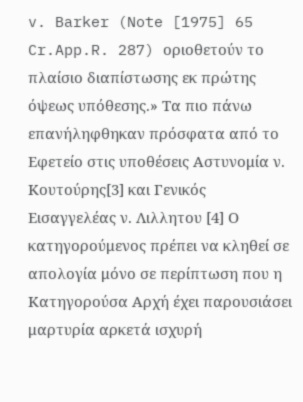v. Barker (Note [1975] 65 Cr.App.R. 287) οριοθετούν το πλαίσιο διαπίστωσης εκ πρώτης όψεως υπόθεσης.» Τα πιο πάνω επανήληφθηκαν πρόσφατα από το Εφετείο στις υποθέσεις Αστυνομία ν. Κουτούρης[3] και Γενικός Εισαγγελέας ν. Λιλλητου [4] Ο κατηγορούμενος πρέπει να κληθεί σε απολογία μόνο σε περίπτωση που η Κατηγορούσα Αρχή έχει παρουσιάσει μαρτυρία αρκετά ισχυρή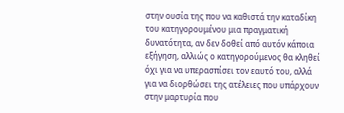στην ουσία της που να καθιστά την καταδίκη του κατηγορουμένου μια πραγματική δυνατότητα, αν δεν δοθεί από αυτόν κάποια εξήγηση, αλλιώς ο κατηγορούμενος θα κληθεί όχι για να υπερασπίσει τον εαυτό του, αλλά για να διορθώσει της ατέλειες που υπάρχουν στην μαρτυρία που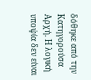δόθηκε από την Κατηγορούσα Αρχή. Η λογική υποψία δεν είναι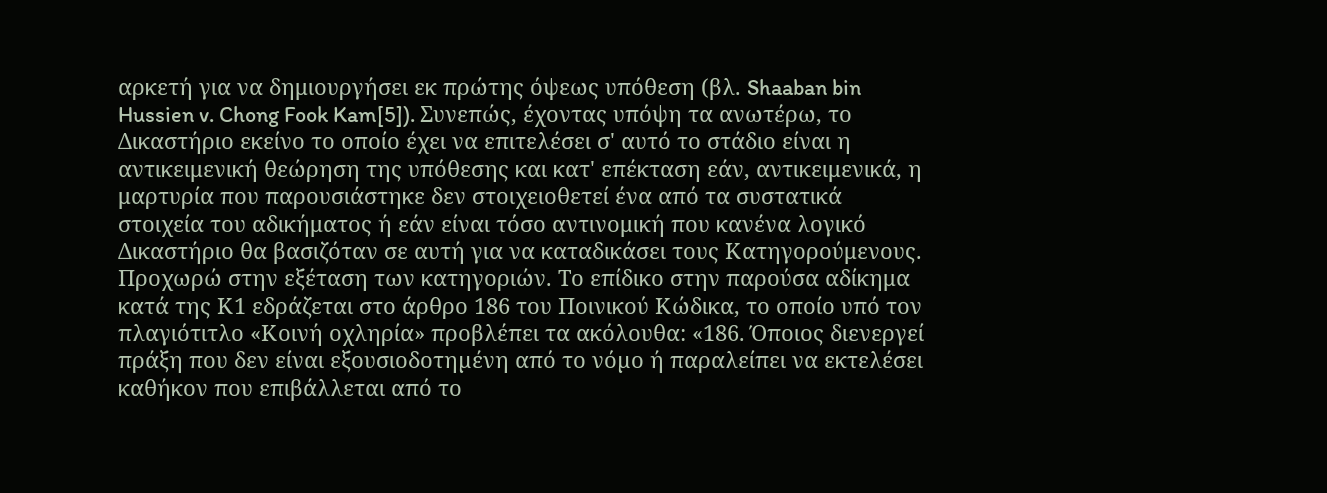αρκετή για να δημιουργήσει εκ πρώτης όψεως υπόθεση (βλ. Shaaban bin Hussien v. Chong Fook Kam[5]). Συνεπώς, έχοντας υπόψη τα ανωτέρω, το Δικαστήριο εκείνο το οποίο έχει να επιτελέσει σ' αυτό το στάδιο είναι η αντικειμενική θεώρηση της υπόθεσης και κατ' επέκταση εάν, αντικειμενικά, η μαρτυρία που παρουσιάστηκε δεν στοιχειοθετεί ένα από τα συστατικά στοιχεία του αδικήματος ή εάν είναι τόσο αντινομική που κανένα λογικό Δικαστήριο θα βασιζόταν σε αυτή για να καταδικάσει τους Κατηγορούμενους. Προχωρώ στην εξέταση των κατηγοριών. Το επίδικο στην παρούσα αδίκημα κατά της Κ1 εδράζεται στο άρθρο 186 του Ποινικού Κώδικα, το οποίο υπό τον πλαγιότιτλο «Κοινή οχληρία» προβλέπει τα ακόλουθα: «186. Όποιος διενεργεί πράξη που δεν είναι εξουσιοδοτηµένη από το νόµο ή παραλείπει να εκτελέσει καθήκον που επιβάλλεται από το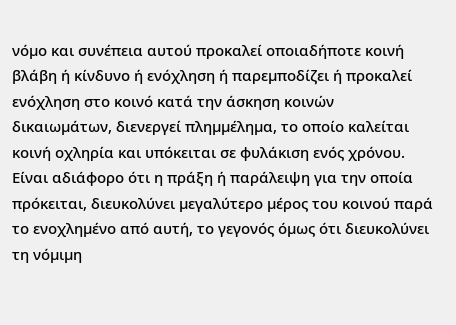νόµο και συνέπεια αυτού προκαλεί οποιαδήποτε κοινή βλάβη ή κίνδυνο ή ενόχληση ή παρεµποδίζει ή προκαλεί ενόχληση στο κοινό κατά την άσκηση κοινών δικαιωµάτων, διενεργεί πληµµέληµα, το οποίο καλείται κοινή οχληρία και υπόκειται σε φυλάκιση ενός χρόνου. Είναι αδιάφορο ότι η πράξη ή παράλειψη για την οποία πρόκειται, διευκολύνει µεγαλύτερο µέρος του κοινού παρά το ενοχληµένο από αυτή, το γεγονός όµως ότι διευκολύνει τη νόµιµη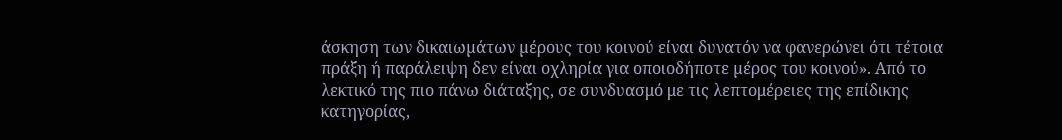άσκηση των δικαιωµάτων µέρους του κοινού είναι δυνατόν να φανερώνει ότι τέτοια πράξη ή παράλειψη δεν είναι οχληρία για οποιοδήποτε µέρος του κοινού». Από το λεκτικό της πιο πάνω διάταξης, σε συνδυασμό με τις λεπτομέρειες της επίδικης κατηγορίας,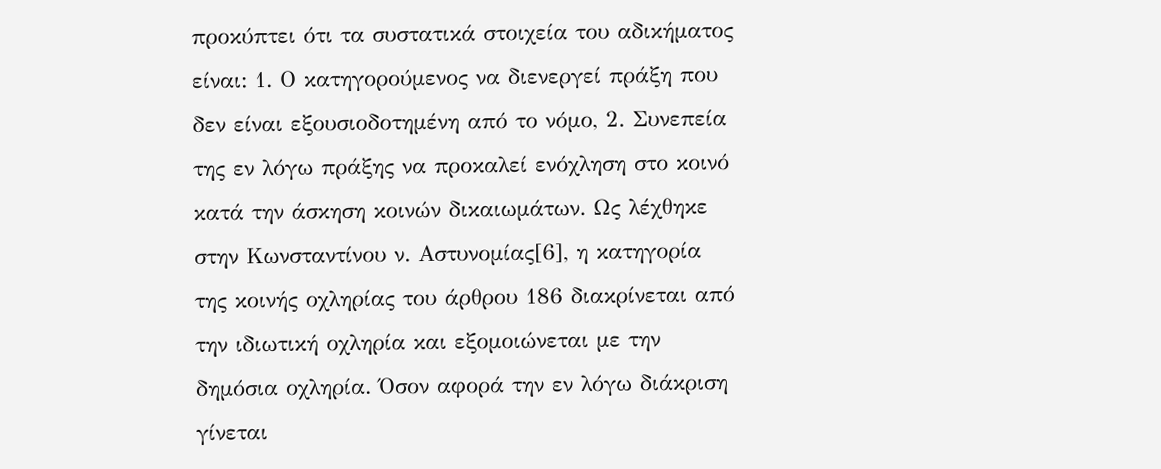προκύπτει ότι τα συστατικά στοιχεία του αδικήματος είναι: 1. Ο κατηγορούμενος να διενεργεί πράξη που δεν είναι εξουσιοδοτημένη από το νόμο, 2. Συνεπεία της εν λόγω πράξης να προκαλεί ενόχληση στο κοινό κατά την άσκηση κοινών δικαιωμάτων. Ως λέχθηκε στην Κωνσταντίνου ν. Αστυνομίας[6], η κατηγορία της κοινής οχληρίας του άρθρου 186 διακρίνεται από την ιδιωτική οχληρία και εξομοιώνεται με την δημόσια οχληρία. Όσον αφορά την εν λόγω διάκριση γίνεται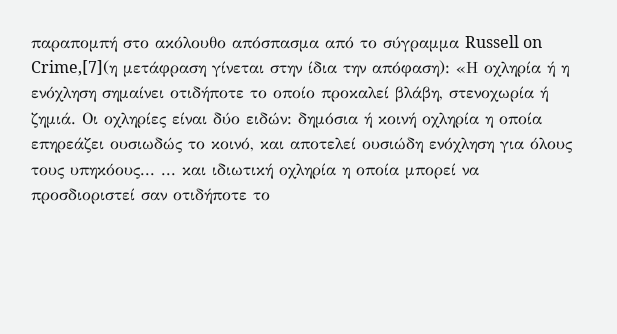παραπομπή στο ακόλουθο απόσπασμα από το σύγραμμα Russell on Crime,[7](η μετάφραση γίνεται στην ίδια την απόφαση): «Η οχληρία ή η ενόχληση σημαίνει οτιδήποτε το οποίο προκαλεί βλάβη, στενοχωρία ή ζημιά. Οι οχληρίες είναι δύο ειδών: δημόσια ή κοινή οχληρία η οποία επηρεάζει ουσιωδώς το κοινό, και αποτελεί ουσιώδη ενόχληση για όλους τους υπηκόους... ... και ιδιωτική οχληρία η οποία μπορεί να προσδιοριστεί σαν οτιδήποτε το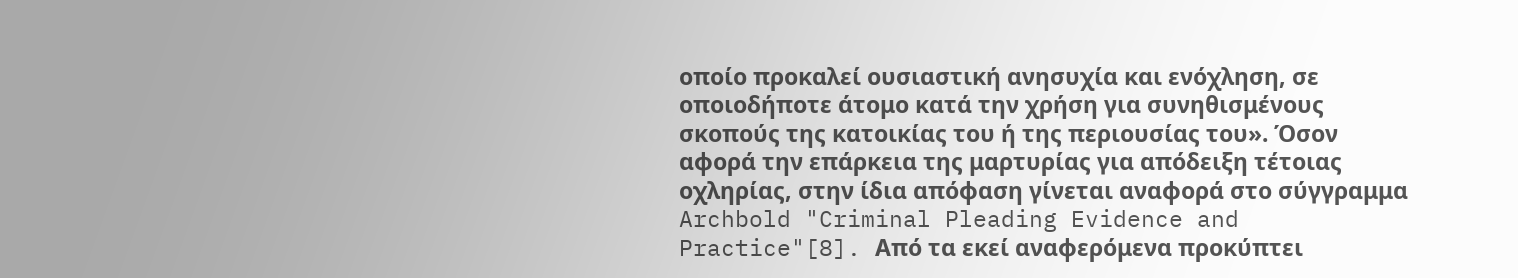οποίο προκαλεί ουσιαστική ανησυχία και ενόχληση, σε οποιοδήποτε άτομο κατά την χρήση για συνηθισμένους σκοπούς της κατοικίας του ή της περιουσίας του». Όσον αφορά την επάρκεια της μαρτυρίας για απόδειξη τέτοιας οχληρίας, στην ίδια απόφαση γίνεται αναφορά στο σύγγραμμα Archbold "Criminal Pleading Evidence and Practice"[8]. Από τα εκεί αναφερόμενα προκύπτει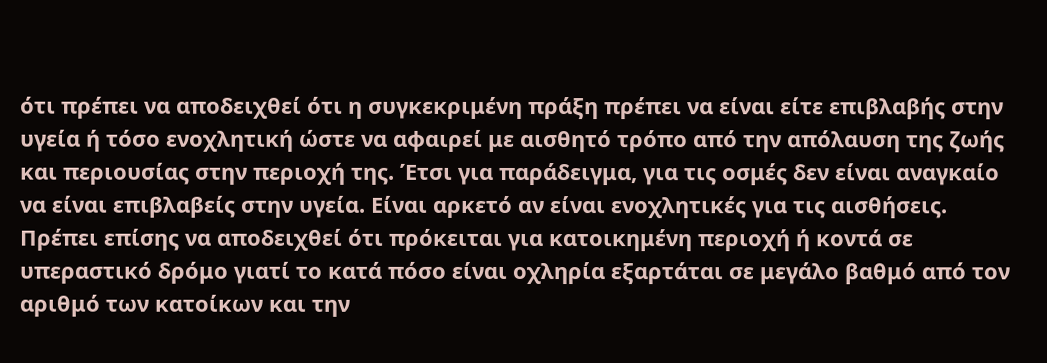ότι πρέπει να αποδειχθεί ότι η συγκεκριμένη πράξη πρέπει να είναι είτε επιβλαβής στην υγεία ή τόσο ενοχλητική ώστε να αφαιρεί με αισθητό τρόπο από την απόλαυση της ζωής και περιουσίας στην περιοχή της. Έτσι για παράδειγμα, για τις οσμές δεν είναι αναγκαίο να είναι επιβλαβείς στην υγεία. Είναι αρκετό αν είναι ενοχλητικές για τις αισθήσεις. Πρέπει επίσης να αποδειχθεί ότι πρόκειται για κατοικημένη περιοχή ή κοντά σε υπεραστικό δρόμο γιατί το κατά πόσο είναι οχληρία εξαρτάται σε μεγάλο βαθμό από τον αριθμό των κατοίκων και την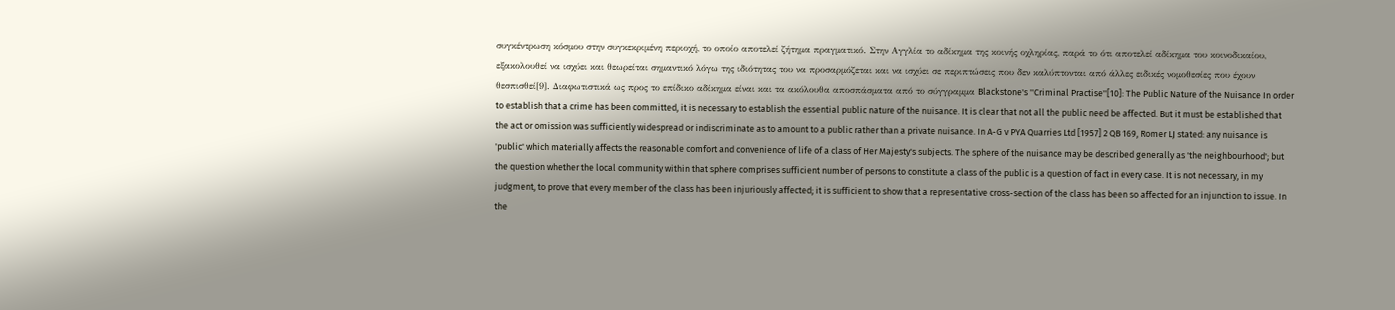συγκέντρωση κόσμου στην συγκεκριμένη περιοχή, το οποίο αποτελεί ζήτημα πραγματικό. Στην Αγγλία το αδίκημα της κοινής οχληρίας, παρά το ότι αποτελεί αδίκημα του κοινοδικαίου, εξακολουθεί να ισχύει και θεωρείται σημαντικό λόγω της ιδιότητας του να προσαρμόζεται και να ισχύει σε περιπτώσεις που δεν καλύπτονται από άλλες ειδικές νομοθεσίες που έχουν θεσπισθεί[9]. Διαφωτιστικά ως προς το επίδικο αδίκημα είναι και τα ακόλουθα αποσπάσματα από το σύγγραμμα Blackstone's ''Criminal Practise''[10]: The Public Nature of the Nuisance In order to establish that a crime has been committed, it is necessary to establish the essential public nature of the nuisance. It is clear that not all the public need be affected. But it must be established that the act or omission was sufficiently widespread or indiscriminate as to amount to a public rather than a private nuisance. In A-G v PYA Quarries Ltd [1957] 2 QB 169, Romer LJ stated: any nuisance is 'public' which materially affects the reasonable comfort and convenience of life of a class of Her Majesty's subjects. The sphere of the nuisance may be described generally as 'the neighbourhood'; but the question whether the local community within that sphere comprises sufficient number of persons to constitute a class of the public is a question of fact in every case. It is not necessary, in my judgment, to prove that every member of the class has been injuriously affected; it is sufficient to show that a representative cross-section of the class has been so affected for an injunction to issue. In the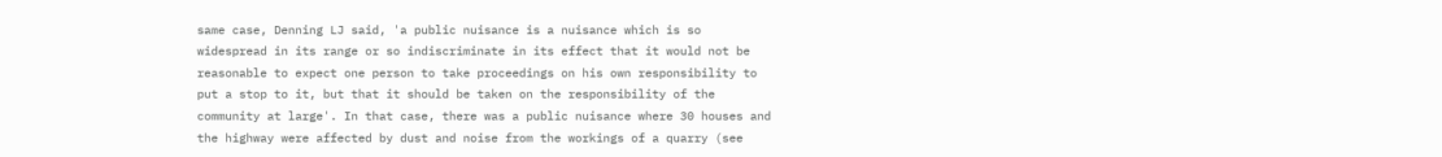same case, Denning LJ said, 'a public nuisance is a nuisance which is so widespread in its range or so indiscriminate in its effect that it would not be reasonable to expect one person to take proceedings on his own responsibility to put a stop to it, but that it should be taken on the responsibility of the community at large'. In that case, there was a public nuisance where 30 houses and the highway were affected by dust and noise from the workings of a quarry (see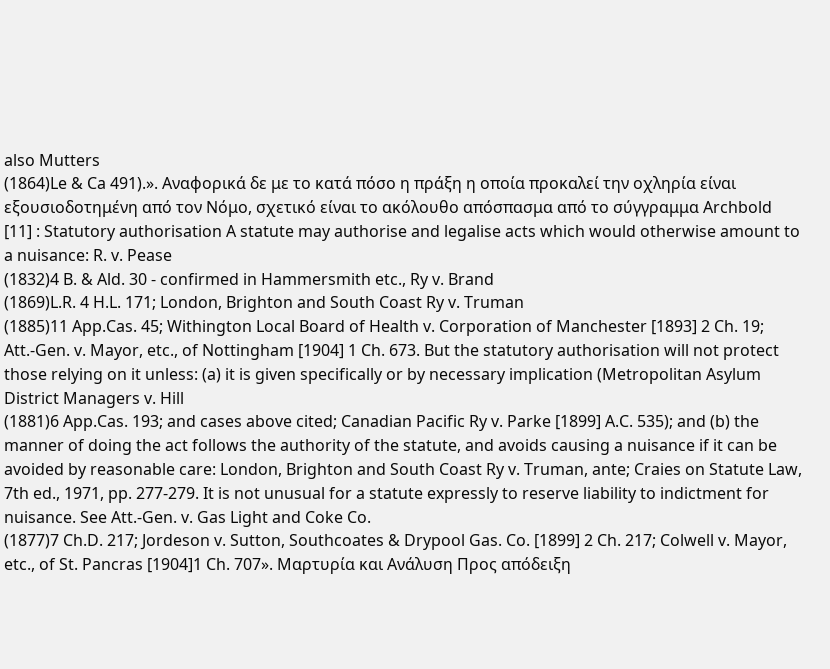also Mutters
(1864)Le & Ca 491).». Αναφορικά δε με το κατά πόσο η πράξη η οποία προκαλεί την οχληρία είναι εξουσιοδοτημένη από τον Νόμο, σχετικό είναι το ακόλουθο απόσπασμα από το σύγγραμμα Archbold [11] : Statutory authorisation A statute may authorise and legalise acts which would otherwise amount to a nuisance: R. v. Pease
(1832)4 B. & Ald. 30 - confirmed in Hammersmith etc., Ry v. Brand
(1869)L.R. 4 H.L. 171; London, Brighton and South Coast Ry v. Truman
(1885)11 App.Cas. 45; Withington Local Board of Health v. Corporation of Manchester [1893] 2 Ch. 19; Att.-Gen. v. Mayor, etc., of Nottingham [1904] 1 Ch. 673. But the statutory authorisation will not protect those relying on it unless: (a) it is given specifically or by necessary implication (Metropolitan Asylum District Managers v. Hill
(1881)6 App.Cas. 193; and cases above cited; Canadian Pacific Ry v. Parke [1899] A.C. 535); and (b) the manner of doing the act follows the authority of the statute, and avoids causing a nuisance if it can be avoided by reasonable care: London, Brighton and South Coast Ry v. Truman, ante; Craies on Statute Law, 7th ed., 1971, pp. 277-279. It is not unusual for a statute expressly to reserve liability to indictment for nuisance. See Att.-Gen. v. Gas Light and Coke Co.
(1877)7 Ch.D. 217; Jordeson v. Sutton, Southcoates & Drypool Gas. Co. [1899] 2 Ch. 217; Colwell v. Mayor, etc., of St. Pancras [1904]1 Ch. 707». Μαρτυρία και Ανάλυση Προς απόδειξη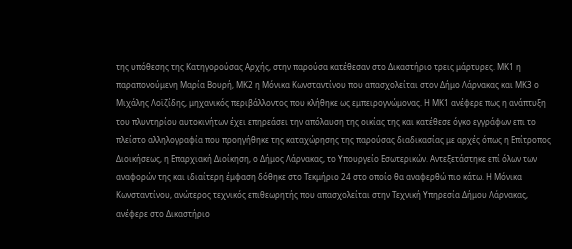της υπόθεσης της Κατηγορούσας Αρχής, στην παρούσα κατέθεσαν στο Δικαστήριο τρεις μάρτυρες. ΜΚ1 η παραπονούμενη Μαρία Βουρή, ΜΚ2 η Μόνικα Κωνσταντίνου που απασχολείται στον Δήμο Λάρνακας και ΜΚ3 ο Μιχάλης Λοϊζίδης, μηχανικός περιβάλλοντος που κλήθηκε ως εμπειρογνώμονας. Η MK1 ανέφερε πως η ανάπτυξη του πλυντηρίου αυτοκινήτων έχει επηρεάσει την απόλαυση της οικίας της και κατέθεσε όγκο εγγράφων επι το πλείστο αλληλογραφία που προηγήθηκε της καταχώρησης της παρούσας διαδικασίας με αρχές όπως η Επίτροπος Διοικήσεως, η Επαρχιακή Διοίκηση, ο Δήμος Λάρνακας, το Υπουργείο Εσωτερικών. Αντεξετάστηκε επί όλων των αναφορών της και ιδιαίτερη έμφαση δόθηκε στο Τεκμήριο 24 στο οποίο θα αναφερθώ πιο κάτω. Η Μόνικα Κωνσταντίνου, ανώτερος τεχνικός επιθεωρητής που απασχολείται στην Τεχνική Υπηρεσία Δήμου Λάρνακας, ανέφερε στο Δικαστήριο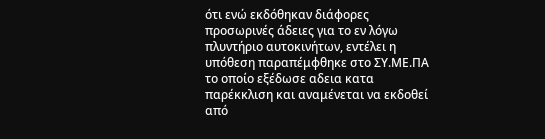ότι ενώ εκδόθηκαν διάφορες προσωρινές άδειες για το εν λόγω πλυντήριο αυτοκινήτων, εντέλει η υπόθεση παραπέμφθηκε στο ΣΥ.ΜΕ.ΠΑ το οποίο εξέδωσε αδεια κατα παρέκκλιση και αναμένεται να εκδοθεί από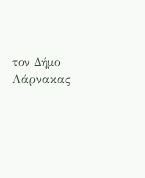τον Δήμο Λάρνακας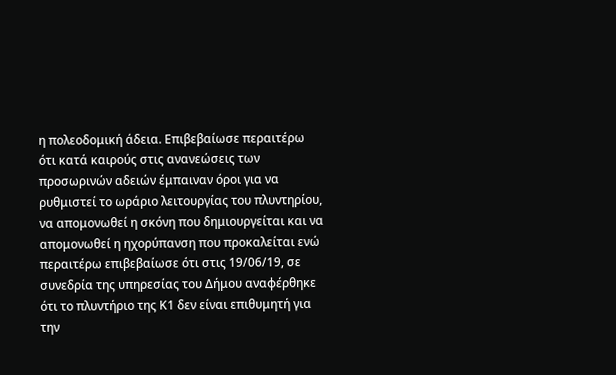η πολεοδομική άδεια. Επιβεβαίωσε περαιτέρω ότι κατά καιρούς στις ανανεώσεις των προσωρινών αδειών έμπαιναν όροι για να ρυθμιστεί το ωράριο λειτουργίας του πλυντηρίου, να απομονωθεί η σκόνη που δημιουργείται και να απομονωθεί η ηχορύπανση που προκαλείται ενώ περαιτέρω επιβεβαίωσε ότι στις 19/06/19, σε συνεδρία της υπηρεσίας του Δήμου αναφέρθηκε ότι το πλυντήριο της Κ1 δεν είναι επιθυμητή για την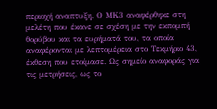περιοχή αναπτυξη. Ο ΜΚ3 αναφέρθηκε στη μελέτη που έκανε σε σχέση με την εκπομπή θορύβου και τα ευρήματά του, τα οποία αναφέρονται με λεπτομέρεια στο Τεκμήριο 43, έκθεση που ετοίμασε. Ως σημείο αναφοράς για τις μετρήσεις, ως το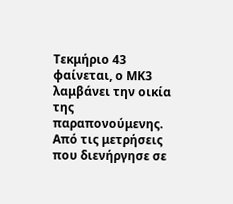Τεκμήριο 43 φαίνεται, ο ΜΚ3 λαμβάνει την οικία της παραπονούμενης. Από τις μετρήσεις που διενήργησε σε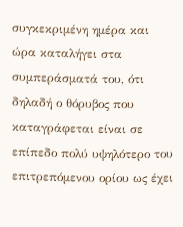συγκεκριμένη ημέρα και ώρα καταλήγει στα συμπεράσματά του, ότι δηλαδή ο θόρυβος που καταγράφεται είναι σε επίπεδο πολύ υψηλότερο του επιτρεπόμενου ορίου ως έχει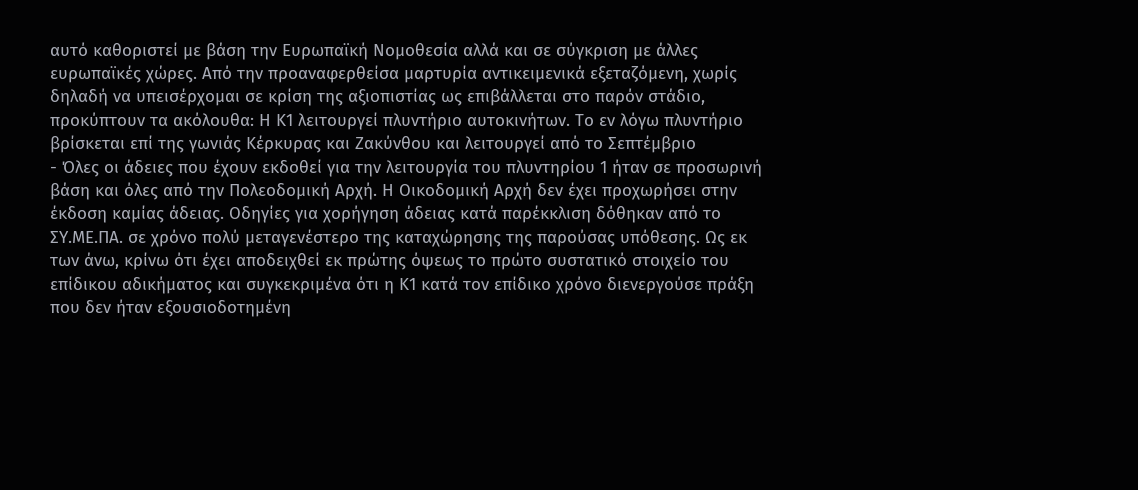αυτό καθοριστεί με βάση την Ευρωπαϊκή Νομοθεσία αλλά και σε σύγκριση με άλλες ευρωπαϊκές χώρες. Από την προαναφερθείσα μαρτυρία αντικειμενικά εξεταζόμενη, χωρίς δηλαδή να υπεισέρχομαι σε κρίση της αξιοπιστίας ως επιβάλλεται στο παρόν στάδιο, προκύπτουν τα ακόλουθα: Η Κ1 λειτουργεί πλυντήριο αυτοκινήτων. Το εν λόγω πλυντήριο βρίσκεται επί της γωνιάς Κέρκυρας και Ζακύνθου και λειτουργεί από το Σεπτέμβριο
- Όλες οι άδειες που έχουν εκδοθεί για την λειτουργία του πλυντηρίου 1 ήταν σε προσωρινή βάση και όλες από την Πολεοδομική Αρχή. Η Οικοδομική Αρχή δεν έχει προχωρήσει στην έκδοση καμίας άδειας. Οδηγίες για χορήγηση άδειας κατά παρέκκλιση δόθηκαν από το ΣΥ.ΜΕ.ΠΑ. σε χρόνο πολύ μεταγενέστερο της καταχώρησης της παρούσας υπόθεσης. Ως εκ των άνω, κρίνω ότι έχει αποδειχθεί εκ πρώτης όψεως το πρώτο συστατικό στοιχείο του επίδικου αδικήματος και συγκεκριμένα ότι η Κ1 κατά τον επίδικο χρόνο διενεργούσε πράξη που δεν ήταν εξουσιοδοτημένη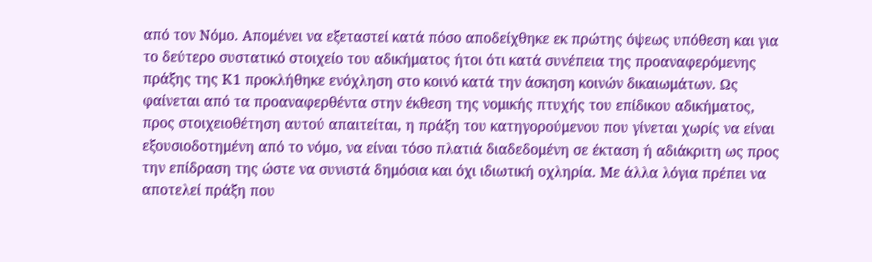από τον Νόμο. Απομένει να εξεταστεί κατά πόσο αποδείχθηκε εκ πρώτης όψεως υπόθεση και για το δεύτερο συστατικό στοιχείο του αδικήματος ήτοι ότι κατά συνέπεια της προαναφερόμενης πράξης της Κ1 προκλήθηκε ενόχληση στο κοινό κατά την άσκηση κοινών δικαιωμάτων. Ως φαίνεται από τα προαναφερθέντα στην έκθεση της νομικής πτυχής του επίδικου αδικήματος, προς στοιχειοθέτηση αυτού απαιτείται, η πράξη του κατηγορούμενου που γίνεται χωρίς να είναι εξουσιοδοτημένη από το νόμο, να είναι τόσο πλατιά διαδεδομένη σε έκταση ή αδιάκριτη ως προς την επίδραση της ώστε να συνιστά δημόσια και όχι ιδιωτική οχληρία. Με άλλα λόγια πρέπει να αποτελεί πράξη που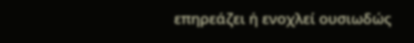επηρεάζει ή ενοχλεί ουσιωδώς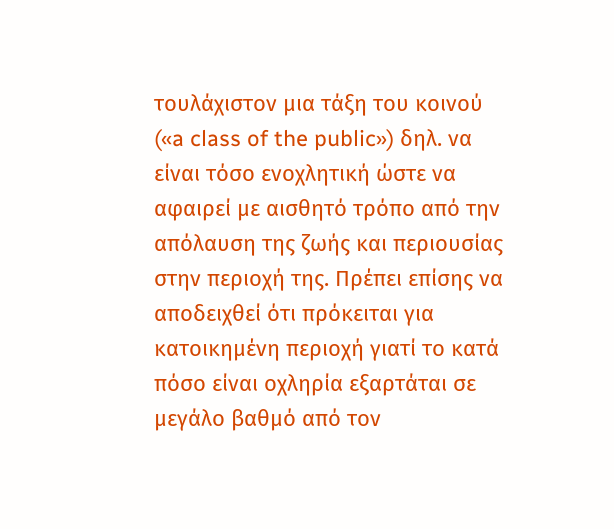τουλάχιστον μια τάξη του κοινού («a class of the public») δηλ. να είναι τόσο ενοχλητική ώστε να αφαιρεί με αισθητό τρόπο από την απόλαυση της ζωής και περιουσίας στην περιοχή της. Πρέπει επίσης να αποδειχθεί ότι πρόκειται για κατοικημένη περιοχή γιατί το κατά πόσο είναι οχληρία εξαρτάται σε μεγάλο βαθμό από τον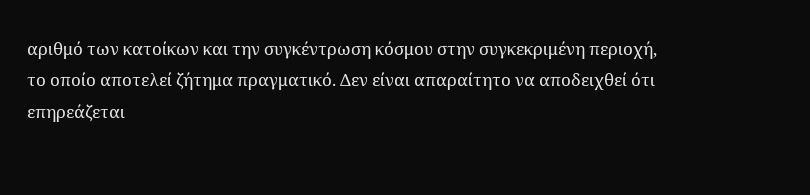αριθμό των κατοίκων και την συγκέντρωση κόσμου στην συγκεκριμένη περιοχή, το οποίο αποτελεί ζήτημα πραγματικό. Δεν είναι απαραίτητο να αποδειχθεί ότι επηρεάζεται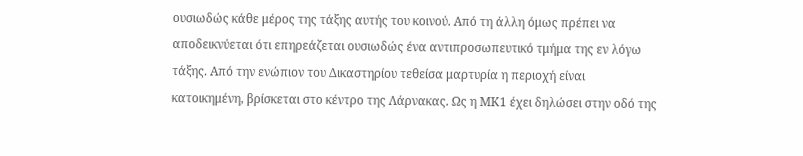ουσιωδώς κάθε μέρος της τάξης αυτής του κοινού. Από τη άλλη όμως πρέπει να αποδεικνύεται ότι επηρεάζεται ουσιωδώς ένα αντιπροσωπευτικό τμήμα της εν λόγω τάξης. Από την ενώπιον του Δικαστηρίου τεθείσα μαρτυρία η περιοχή είναι κατοικημένη, βρίσκεται στο κέντρο της Λάρνακας. Ως η ΜΚ1 έχει δηλώσει στην οδό της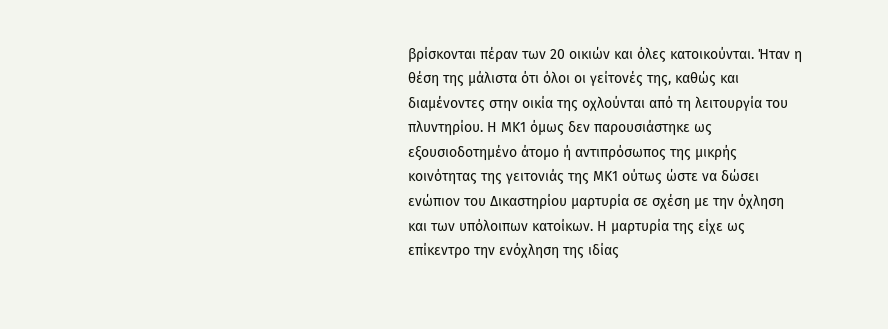βρίσκονται πέραν των 20 οικιών και όλες κατοικούνται. Ήταν η θέση της μάλιστα ότι όλοι οι γείτονές της, καθώς και διαμένοντες στην οικία της οχλούνται από τη λειτουργία του πλυντηρίου. Η ΜΚ1 όμως δεν παρουσιάστηκε ως εξουσιοδοτημένο άτομο ή αντιπρόσωπος της μικρής κοινότητας της γειτονιάς της ΜΚ1 ούτως ώστε να δώσει ενώπιον του Δικαστηρίου μαρτυρία σε σχέση με την όχληση και των υπόλοιπων κατοίκων. Η μαρτυρία της είχε ως επίκεντρο την ενόχληση της ιδίας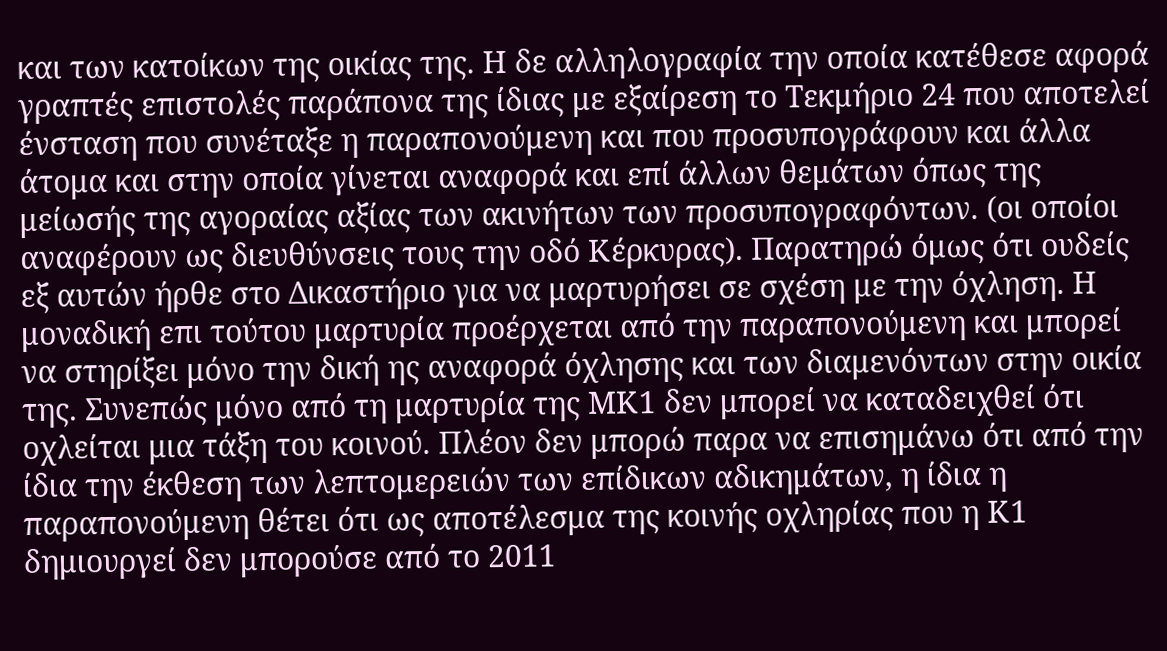και των κατοίκων της οικίας της. Η δε αλληλογραφία την οποία κατέθεσε αφορά γραπτές επιστολές παράπονα της ίδιας με εξαίρεση το Τεκμήριο 24 που αποτελεί ένσταση που συνέταξε η παραπονούμενη και που προσυπογράφουν και άλλα άτομα και στην οποία γίνεται αναφορά και επί άλλων θεμάτων όπως της μείωσής της αγοραίας αξίας των ακινήτων των προσυπογραφόντων. (οι οποίοι αναφέρουν ως διευθύνσεις τους την οδό Κέρκυρας). Παρατηρώ όμως ότι ουδείς εξ αυτών ήρθε στο Δικαστήριο για να μαρτυρήσει σε σχέση με την όχληση. Η μοναδική επι τούτου μαρτυρία προέρχεται από την παραπονούμενη και μπορεί να στηρίξει μόνο την δική ης αναφορά όχλησης και των διαμενόντων στην οικία της. Συνεπώς μόνο από τη μαρτυρία της ΜΚ1 δεν μπορεί να καταδειχθεί ότι οχλείται μια τάξη του κοινού. Πλέον δεν μπορώ παρα να επισημάνω ότι από την ίδια την έκθεση των λεπτομερειών των επίδικων αδικημάτων, η ίδια η παραπονούμενη θέτει ότι ως αποτέλεσμα της κοινής οχληρίας που η Κ1 δημιουργεί δεν μπορούσε από το 2011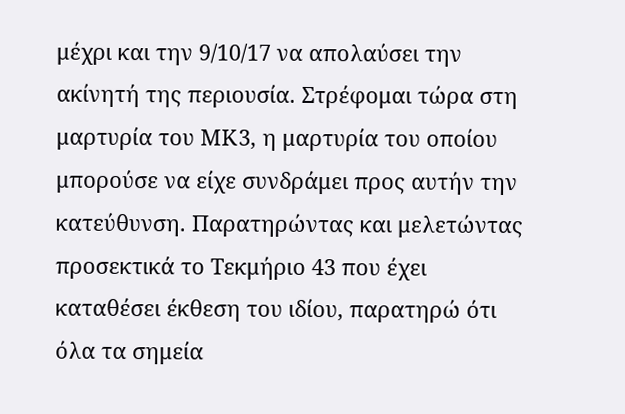μέχρι και την 9/10/17 να απολαύσει την ακίνητή της περιουσία. Στρέφομαι τώρα στη μαρτυρία του ΜΚ3, η μαρτυρία του οποίου μπορούσε να είχε συνδράμει προς αυτήν την κατεύθυνση. Παρατηρώντας και μελετώντας προσεκτικά το Τεκμήριο 43 που έχει καταθέσει έκθεση του ιδίου, παρατηρώ ότι όλα τα σημεία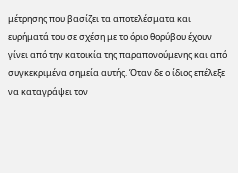μέτρησης που βασίζει τα αποτελέσματα και ευρήματά του σε σχέση με το όριο θορύβου έχουν γίνει από την κατοικία της παραπονούμενης και από συγκεκριμένα σημεία αυτής. Όταν δε ο ίδιος επέλεξε να καταγράψει τον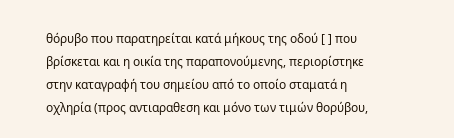θόρυβο που παρατηρείται κατά μήκους της οδού [ ] που βρίσκεται και η οικία της παραπονούμενης, περιορίστηκε στην καταγραφή του σημείου από το οποίο σταματά η οχληρία (προς αντιαραθεση και μόνο των τιμών θορύβου,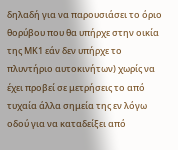δηλαδή για να παρουσιάσει το όριο θορύβου που θα υπήρχε στην οικία της ΜΚ1 εάν δεν υπήρχε το πλυντήριο αυτοκινήτων) χωρίς να έχει προβεί σε μετρήσεις το από τυχαία άλλα σημεία της εν λόγω οδού για να καταδείξει από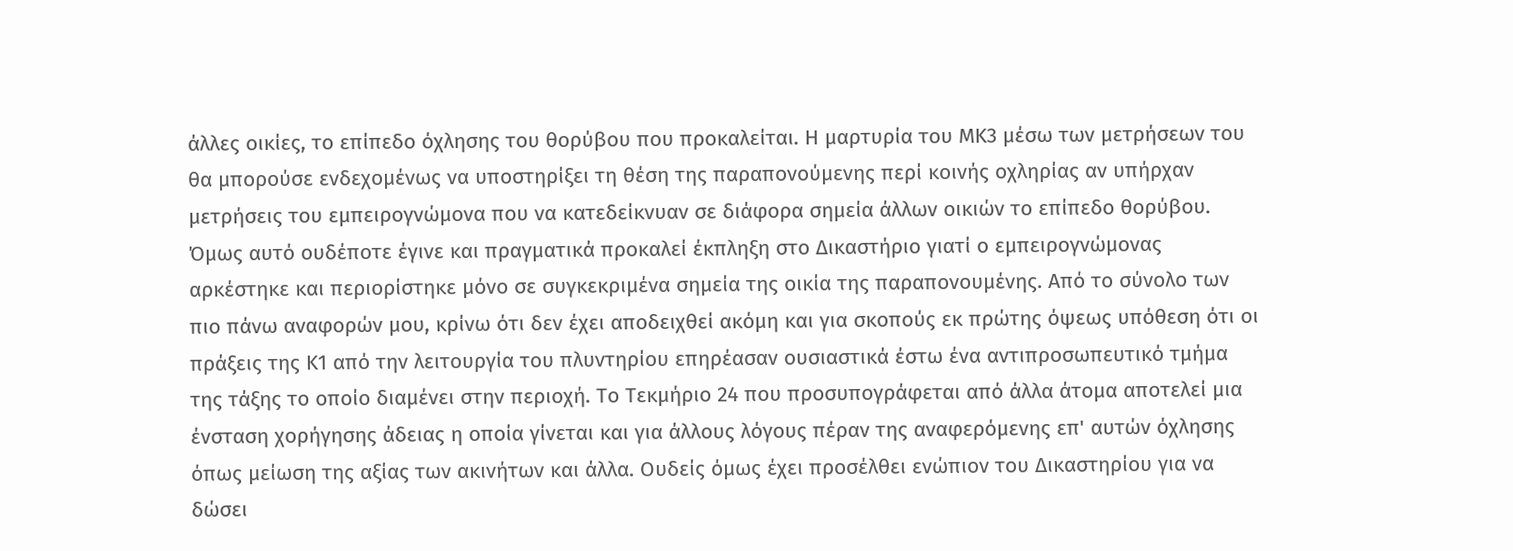άλλες οικίες, το επίπεδο όχλησης του θορύβου που προκαλείται. Η μαρτυρία του ΜΚ3 μέσω των μετρήσεων του θα μπορούσε ενδεχομένως να υποστηρίξει τη θέση της παραπονούμενης περί κοινής οχληρίας αν υπήρχαν μετρήσεις του εμπειρογνώμονα που να κατεδείκνυαν σε διάφορα σημεία άλλων οικιών το επίπεδο θορύβου. Όμως αυτό ουδέποτε έγινε και πραγματικά προκαλεί έκπληξη στο Δικαστήριο γιατί ο εμπειρογνώμονας αρκέστηκε και περιορίστηκε μόνο σε συγκεκριμένα σημεία της οικία της παραπονουμένης. Από το σύνολο των πιο πάνω αναφορών μου, κρίνω ότι δεν έχει αποδειχθεί ακόμη και για σκοπούς εκ πρώτης όψεως υπόθεση ότι οι πράξεις της Κ1 από την λειτουργία του πλυντηρίου επηρέασαν ουσιαστικά έστω ένα αντιπροσωπευτικό τμήμα της τάξης το οποίο διαμένει στην περιοχή. Το Τεκμήριο 24 που προσυπογράφεται από άλλα άτομα αποτελεί μια ένσταση χορήγησης άδειας η οποία γίνεται και για άλλους λόγους πέραν της αναφερόμενης επ' αυτών όχλησης όπως μείωση της αξίας των ακινήτων και άλλα. Ουδείς όμως έχει προσέλθει ενώπιον του Δικαστηρίου για να δώσει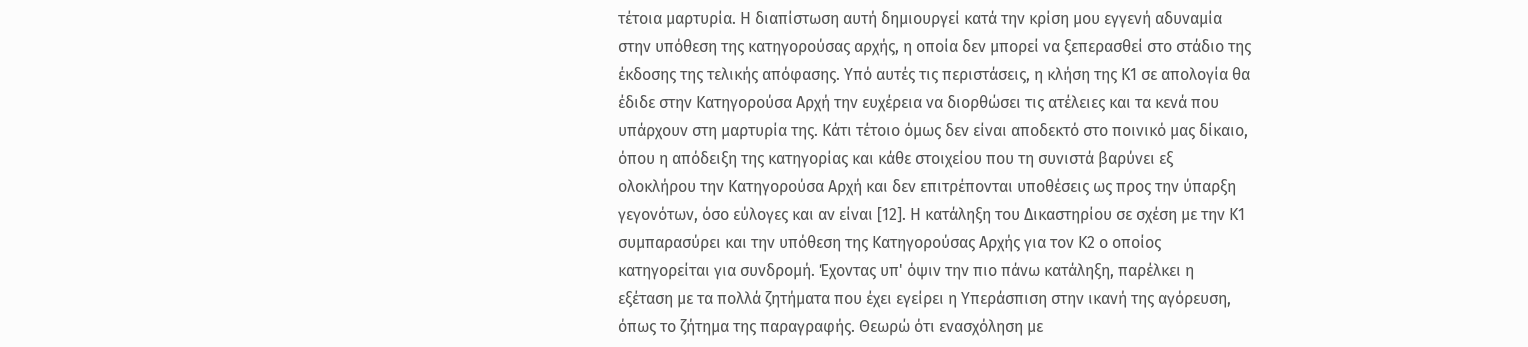τέτοια μαρτυρία. Η διαπίστωση αυτή δημιουργεί κατά την κρίση μου εγγενή αδυναμία στην υπόθεση της κατηγορούσας αρχής, η οποία δεν μπορεί να ξεπερασθεί στο στάδιο της έκδοσης της τελικής απόφασης. Υπό αυτές τις περιστάσεις, η κλήση της Κ1 σε απολογία θα έδιδε στην Κατηγορούσα Αρχή την ευχέρεια να διορθώσει τις ατέλειες και τα κενά που υπάρχουν στη μαρτυρία της. Κάτι τέτοιο όμως δεν είναι αποδεκτό στο ποινικό μας δίκαιο, όπου η απόδειξη της κατηγορίας και κάθε στοιχείου που τη συνιστά βαρύνει εξ ολοκλήρου την Κατηγορούσα Αρχή και δεν επιτρέπονται υποθέσεις ως προς την ύπαρξη γεγονότων, όσο εύλογες και αν είναι [12]. Η κατάληξη του Δικαστηρίου σε σχέση με την Κ1 συμπαρασύρει και την υπόθεση της Κατηγορούσας Αρχής για τον Κ2 ο οποίος κατηγορείται για συνδρομή. Έχοντας υπ' όψιν την πιο πάνω κατάληξη, παρέλκει η εξέταση με τα πολλά ζητήματα που έχει εγείρει η Υπεράσπιση στην ικανή της αγόρευση, όπως το ζήτημα της παραγραφής. Θεωρώ ότι ενασχόληση με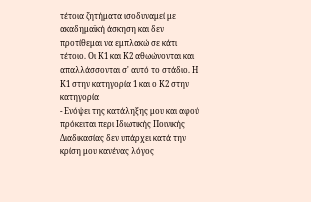τέτοια ζητήματα ισοδυναμεί με ακαδημαϊκή άσκηση και δεν προτίθεμαι να εμπλακώ σε κάτι τέτοιο. Οι Κ1 και Κ2 αθωώνονται και απαλλάσσονται σ' αυτό το στάδιο. Η Κ1 στην κατηγορία 1 και ο Κ2 στην κατηγορία
- Ενόψει της κατάληξης μου και αφού πρόκειται περι Ιδιωτικής Ποινικής Διαδικασίας δεν υπάρχει κατά την κρίση μου κανένας λόγος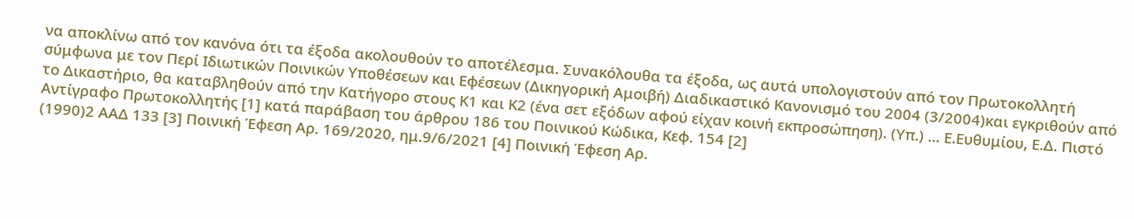να αποκλίνω από τον κανόνα ότι τα έξοδα ακολουθούν το αποτέλεσμα. Συνακόλουθα τα έξοδα, ως αυτά υπολογιστούν από τον Πρωτοκολλητή σύμφωνα με τον Περί Ιδιωτικών Ποινικών Υποθέσεων και Εφέσεων (Δικηγορική Αμοιβή) Διαδικαστικό Κανονισμό του 2004 (3/2004)και εγκριθούν από το Δικαστήριο, θα καταβληθούν από την Κατήγορο στους Κ1 και Κ2 (ένα σετ εξόδων αφού είχαν κοινή εκπροσώπηση). (Υπ.) ... Ε.Ευθυμίου, Ε.Δ. Πιστό Αντίγραφο Πρωτοκολλητής [1] κατά παράβαση του άρθρου 186 του Ποινικού Κώδικα, Κεφ. 154 [2]
(1990)2 ΑΑΔ 133 [3] Ποινική Έφεση Αρ. 169/2020, ημ.9/6/2021 [4] Ποινική Έφεση Αρ.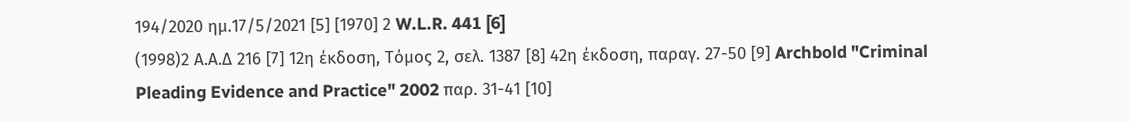194/2020 ημ.17/5/2021 [5] [1970] 2 W.L.R. 441 [6]
(1998)2 Α.Α.Δ 216 [7] 12η έκδοση, Τόμος 2, σελ. 1387 [8] 42η έκδοση, παραγ. 27-50 [9] Archbold "Criminal Pleading Evidence and Practice" 2002 παρ. 31-41 [10]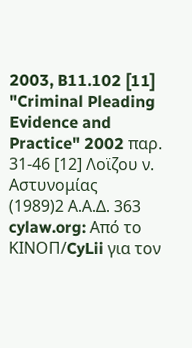2003, B11.102 [11] "Criminal Pleading Evidence and Practice" 2002 παρ. 31-46 [12] Λοϊζου ν. Αστυνομίας
(1989)2 Α.Α.Δ. 363 cylaw.org: Από το ΚΙΝOΠ/CyLii για τον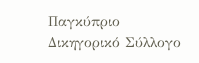Παγκύπριο Δικηγορικό Σύλλογο